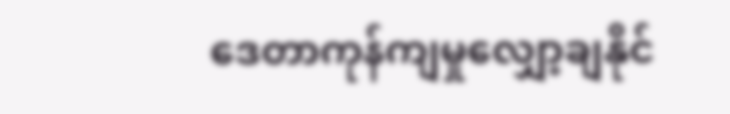ဒေတာကုန်ကျမှုလျှော့ချနိုင်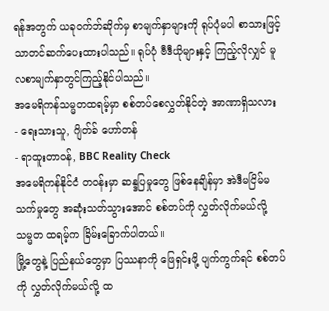ရန်အတွက် ယခုဝက်ဘ်ဆိုက်မှ စာမျက်နှာများကို ရုပ်ပုံမပါ စာသားဖြင့်သာတင်ဆက်ပေးထားပါသည်။ ရုပ်ပုံ ဗီဒီယိုများနှင့် ကြည့်လိုလျှင် မူလစာမျက်နှာတွင်ကြည့်နိုင်ပါသည်။
အမေရိကန်သမ္မတထရမ့်မှာ စစ်တပ်စေလွှတ်နိုင်တဲ့ အာဏာရှိသလား
- ရေးသားသူ, ဂျိတ်ခ် ဟော်တန်
- ရာထူးတာဝန်, BBC Reality Check
အမေရိကန်နိုင်ငံ တဝန်းမှာ ဆန္ဒပြမှုတွေ ဖြစ်နေချိန်မှာ အဲဒီမငြိမ်မသက်မှုတွေ အဆုံးသတ်သွားအောင် စစ်တပ်ကို လွှတ်လိုက်မယ်လို့ သမ္မတ ထရမ့်က ခြိမ်းခြောက်ပါတယ်။
မြို့တွေနဲ့ ပြည်နယ်တွေမှာ ပြဿနာကို ဖြေရှင်းဖို့ ပျက်ကွက်ရင် စစ်တပ်ကို လွှတ်လိုက်မယ်လို့ ထ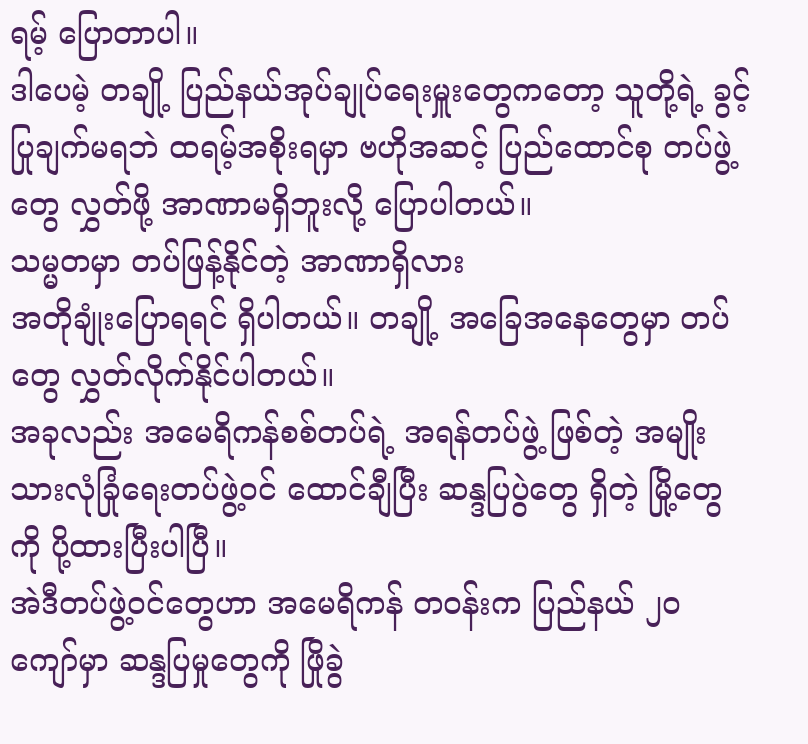ရမ့် ပြောတာပါ။
ဒါပေမဲ့ တချို့ ပြည်နယ်အုပ်ချုပ်ရေးမှူးတွေကတော့ သူတို့ရဲ့ ခွင့်ပြုချက်မရဘဲ ထရမ့်အစိုးရမှာ ဗဟိုအဆင့် ပြည်ထောင်စု တပ်ဖွဲ့တွေ လွှတ်ဖို့ အာဏာမရှိဘူးလို့ ပြောပါတယ်။
သမ္မတမှာ တပ်ဖြန့်နိုင်တဲ့ အာဏာရှိလား
အတိုချုံးပြောရရင် ရှိပါတယ်။ တချို့ အခြေအနေတွေမှာ တပ်တွေ လွှတ်လိုက်နိုင်ပါတယ်။
အခုလည်း အမေရိကန်စစ်တပ်ရဲ့ အရန်တပ်ဖွဲ့ ဖြစ်တဲ့ အမျိုးသားလုံခြုံရေးတပ်ဖွဲ့ဝင် ထောင်ချီပြီး ဆန္ဒပြပွဲတွေ ရှိတဲ့ မြို့တွေကို ပို့ထားပြီးပါပြီ။
အဲဒီတပ်ဖွဲ့ဝင်တွေဟာ အမေရိကန် တဝန်းက ပြည်နယ် ၂၀ ကျော်မှာ ဆန္ဒပြမှုတွေကို ဖြိုခွဲ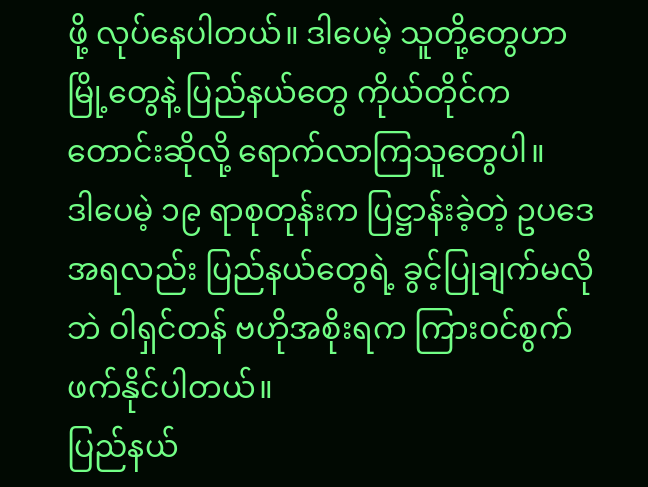ဖို့ လုပ်နေပါတယ်။ ဒါပေမဲ့ သူတို့တွေဟာ မြို့တွေနဲ့ ပြည်နယ်တွေ ကိုယ်တိုင်က တောင်းဆိုလို့ ရောက်လာကြသူတွေပါ။
ဒါပေမဲ့ ၁၉ ရာစုတုန်းက ပြဋ္ဌာန်းခဲ့တဲ့ ဥပဒေအရလည်း ပြည်နယ်တွေရဲ့ ခွင့်ပြုချက်မလိုဘဲ ဝါရှင်တန် ဗဟိုအစိုးရက ကြားဝင်စွက်ဖက်နိုင်ပါတယ်။
ပြည်နယ်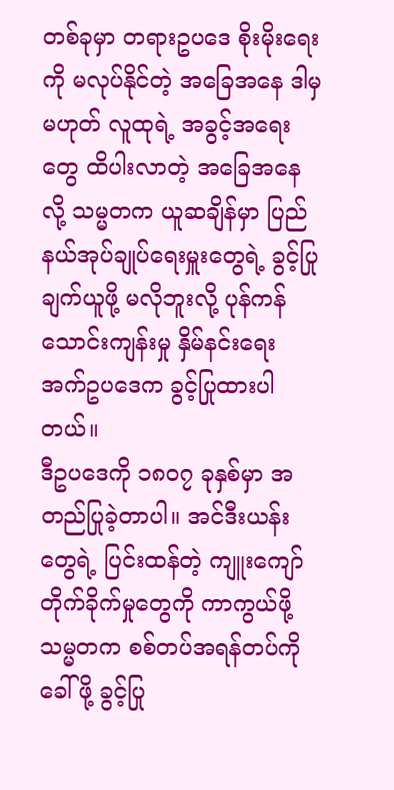တစ်ခုမှာ တရားဥပဒေ စိုးမိုးရေးကို မလုပ်နိုင်တဲ့ အခြေအနေ ဒါမှမဟုတ် လူထုရဲ့ အခွင့်အရေးတွေ ထိပါးလာတဲ့ အခြေအနေလို့ သမ္မတက ယူဆချိန်မှာ ပြည်နယ်အုပ်ချုပ်ရေးမှူးတွေရဲ့ ခွင့်ပြုချက်ယူဖို့ မလိုဘူးလို့ ပုန်ကန်သောင်းကျန်းမှု နှိမ်နင်းရေး အက်ဥပဒေက ခွင့်ပြုထားပါတယ်။
ဒီဥပဒေကို ၁၈၀၇ ခုနှစ်မှာ အတည်ပြုခဲ့တာပါ။ အင်ဒီးယန်းတွေရဲ့ ပြင်းထန်တဲ့ ကျူးကျော်တိုက်ခိုက်မှုတွေကို ကာကွယ်ဖို့ သမ္မတက စစ်တပ်အရန်တပ်ကို ခေါ်ဖို့ ခွင့်ပြု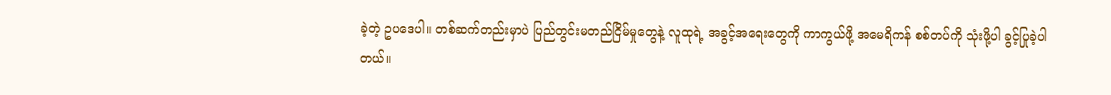ခဲ့တဲ့ ဥပဒေပါ။ တစ်ဆက်တည်းမှာပဲ ပြည်တွင်းမတည်ငြိမ်မှုတွေနဲ့ လူထုရဲ့ အခွင့်အရေးတွေကို ကာကွယ်ဖို့ အမေရိကန် စစ်တပ်ကို သုံးဖို့ပါ ခွင့်ပြုခဲ့ပါတယ်။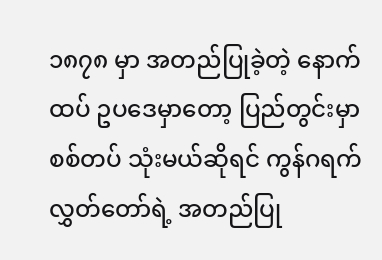၁၈၇၈ မှာ အတည်ပြုခဲ့တဲ့ နောက်ထပ် ဥပဒေမှာတော့ ပြည်တွင်းမှာ စစ်တပ် သုံးမယ်ဆိုရင် ကွန်ဂရက် လွှတ်တော်ရဲ့ အတည်ပြု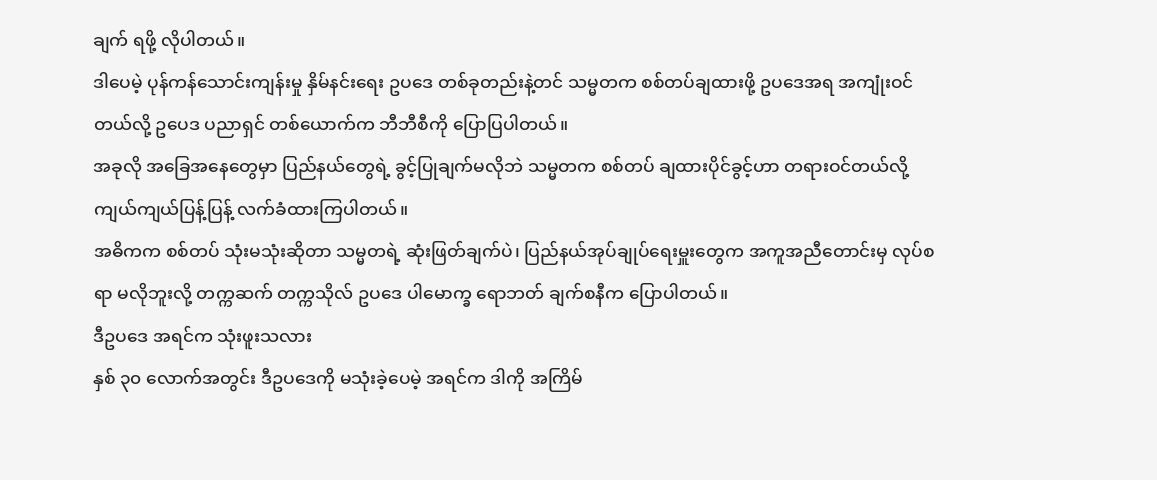ချက် ရဖို့ လိုပါတယ်။
ဒါပေမဲ့ ပုန်ကန်သောင်းကျန်းမှု နှိမ်နင်းရေး ဥပဒေ တစ်ခုတည်းနဲ့တင် သမ္မတက စစ်တပ်ချထားဖို့ ဥပဒေအရ အကျုံးဝင်တယ်လို့ ဥပေဒ ပညာရှင် တစ်ယောက်က ဘီဘီစီကို ပြောပြပါတယ်။
အခုလို အခြေအနေတွေမှာ ပြည်နယ်တွေရဲ့ ခွင့်ပြုချက်မလိုဘဲ သမ္မတက စစ်တပ် ချထားပိုင်ခွင့်ဟာ တရားဝင်တယ်လို့ ကျယ်ကျယ်ပြန့်ပြန့် လက်ခံထားကြပါတယ်။
အဓိကက စစ်တပ် သုံးမသုံးဆိုတာ သမ္မတရဲ့ ဆုံးဖြတ်ချက်ပဲ၊ ပြည်နယ်အုပ်ချုပ်ရေးမှူးတွေက အကူအညီတောင်းမှ လုပ်စရာ မလိုဘူးလို့ တက္ကဆက် တက္ကသိုလ် ဥပဒေ ပါမောက္ခ ရောဘတ် ချက်စနီက ပြောပါတယ်။
ဒီဥပဒေ အရင်က သုံးဖူးသလား
နှစ် ၃၀ လောက်အတွင်း ဒီဥပဒေကို မသုံးခဲ့ပေမဲ့ အရင်က ဒါကို အကြိမ်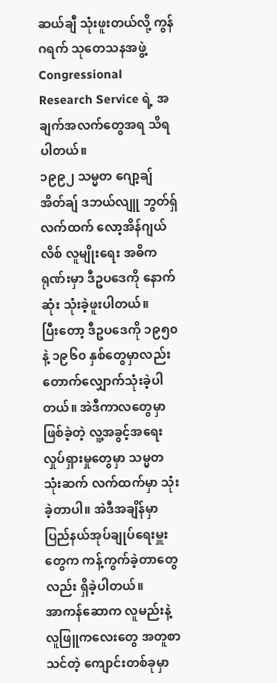ဆယ်ချီ သုံးဖူးတယ်လို့ ကွန်ဂရက် သုတေသနအဖွဲ့ Congressional Research Service ရဲ့ အချက်အလက်တွေအရ သိရပါတယ်။
၁၉၉၂ သမ္မတ ဂျော့ချ် အိတ်ချ် ဒဘယ်လျူ ဘွတ်ရှ် လက်ထက် လော့အိန်ဂျယ်လိစ် လူမျိုးရေး အဓိကရုဏ်းမှာ ဒီဥပဒေကို နောက်ဆုံး သုံးခဲ့ဖူးပါတယ်။
ပြီးတော့ ဒီဥပဒေကို ၁၉၅၀ နဲ့ ၁၉၆၀ နှစ်တွေမှာလည်း တောက်လျှောက်သုံးခဲ့ပါတယ်။ အဲဒီကာလတွေမှာ ဖြစ်ခဲ့တဲ့ လူ့အခွင့်အရေး လှုပ်ရှားမှုတွေမှာ သမ္မတ သုံးဆက် လက်ထက်မှာ သုံးခဲ့တာပါ။ အဲဒီအချိန်မှာ ပြည်နယ်အုပ်ချုပ်ရေးမှူးတွေက ကန့်ကွက်ခဲ့တာတွေလည်း ရှိခဲ့ပါတယ်။
အာကန်ဆောက လူမည်းနဲ့ လူဖြူကလေးတွေ အတူစာသင်တဲ့ ကျောင်းတစ်ခုမှာ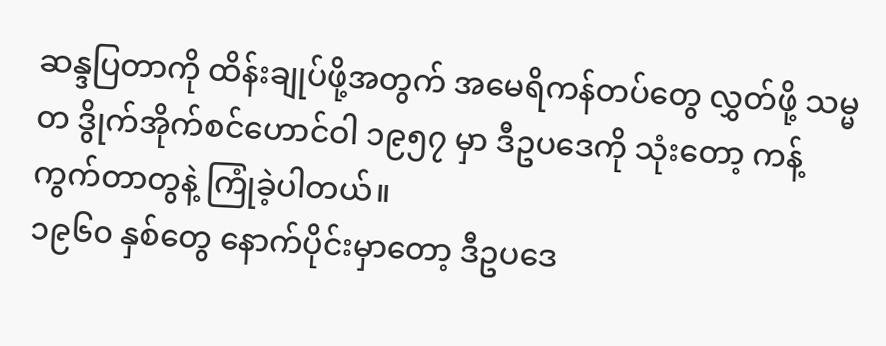ဆန္ဒပြတာကို ထိန်းချုပ်ဖို့အတွက် အမေရိကန်တပ်တွေ လွှတ်ဖို့ သမ္မတ ဒွိုက်အိုက်စင်ဟောင်ဝါ ၁၉၅၇ မှာ ဒီဥပဒေကို သုံးတော့ ကန့်ကွက်တာတွနဲ့ ကြုံခဲ့ပါတယ်။
၁၉၆၀ နှစ်တွေ နောက်ပိုင်းမှာတော့ ဒီဥပဒေ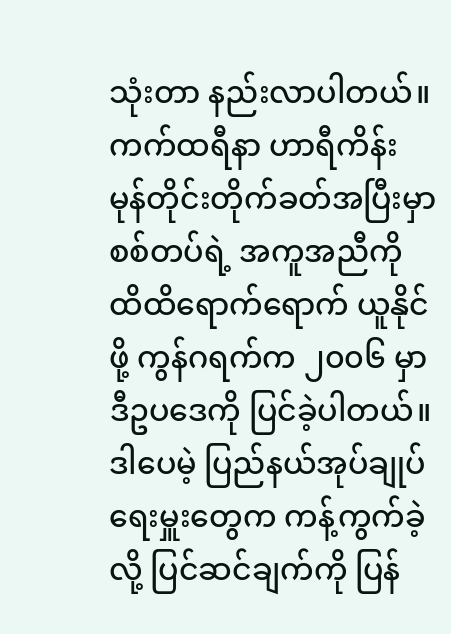သုံးတာ နည်းလာပါတယ်။
ကက်ထရီနာ ဟာရီကိန်း မုန်တိုင်းတိုက်ခတ်အပြီးမှာ စစ်တပ်ရဲ့ အကူအညီကို ထိထိရောက်ရောက် ယူနိုင်ဖို့ ကွန်ဂရက်က ၂၀၀၆ မှာ ဒီဥပဒေကို ပြင်ခဲ့ပါတယ်။ ဒါပေမဲ့ ပြည်နယ်အုပ်ချုပ်ရေးမှူးတွေက ကန့်ကွက်ခဲ့လို့ ပြင်ဆင်ချက်ကို ပြန်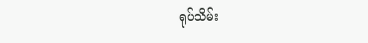ရုပ်သိမ်း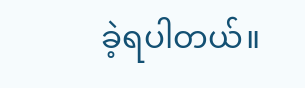ခဲ့ရပါတယ်။